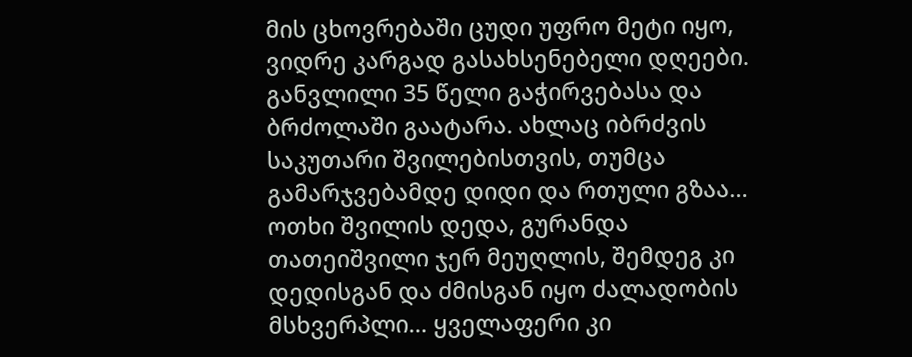მის ცხოვრებაში ცუდი უფრო მეტი იყო, ვიდრე კარგად გასახსენებელი დღეები. განვლილი 35 წელი გაჭირვებასა და ბრძოლაში გაატარა. ახლაც იბრძვის საკუთარი შვილებისთვის, თუმცა გამარჯვებამდე დიდი და რთული გზაა…
ოთხი შვილის დედა, გურანდა თათეიშვილი ჯერ მეუღლის, შემდეგ კი დედისგან და ძმისგან იყო ძალადობის მსხვერპლი… ყველაფერი კი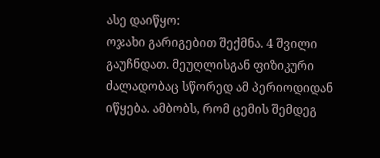ასე დაიწყო:
ოჯახი გარიგებით შექმნა. 4 შვილი გაუჩნდათ. მეუღლისგან ფიზიკური ძალადობაც სწორედ ამ პერიოდიდან იწყება. ამბობს, რომ ცემის შემდეგ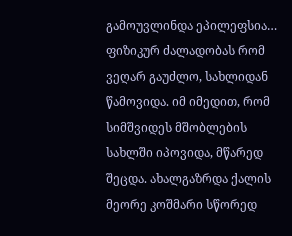გამოუვლინდა ეპილეფსია… ფიზიკურ ძალადობას რომ ვეღარ გაუძლო, სახლიდან წამოვიდა. იმ იმედით, რომ სიმშვიდეს მშობლების სახლში იპოვიდა, მწარედ შეცდა. ახალგაზრდა ქალის მეორე კოშმარი სწორედ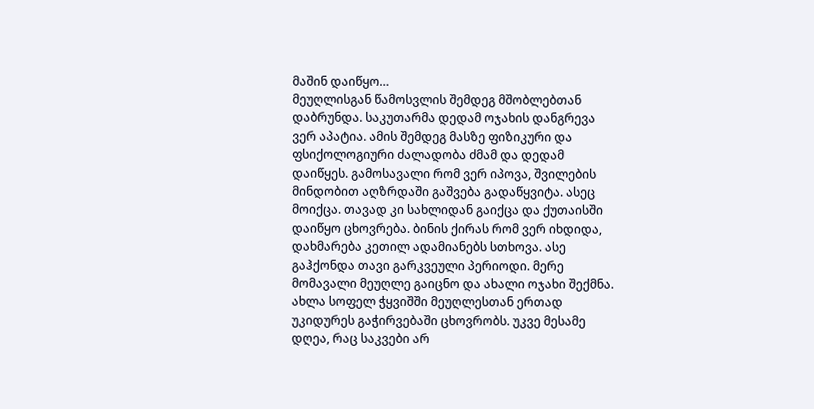მაშინ დაიწყო…
მეუღლისგან წამოსვლის შემდეგ მშობლებთან დაბრუნდა. საკუთარმა დედამ ოჯახის დანგრევა ვერ აპატია. ამის შემდეგ მასზე ფიზიკური და ფსიქოლოგიური ძალადობა ძმამ და დედამ დაიწყეს. გამოსავალი რომ ვერ იპოვა, შვილების მინდობით აღზრდაში გაშვება გადაწყვიტა. ასეც მოიქცა. თავად კი სახლიდან გაიქცა და ქუთაისში დაიწყო ცხოვრება. ბინის ქირას რომ ვერ იხდიდა, დახმარება კეთილ ადამიანებს სთხოვა. ასე გაჰქონდა თავი გარკვეული პერიოდი. მერე მომავალი მეუღლე გაიცნო და ახალი ოჯახი შექმნა.
ახლა სოფელ ჭყვიშში მეუღლესთან ერთად უკიდურეს გაჭირვებაში ცხოვრობს. უკვე მესამე დღეა, რაც საკვები არ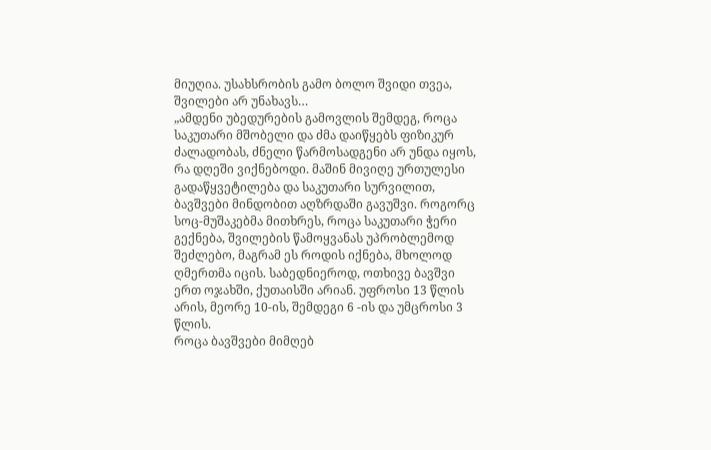მიუღია. უსახსრობის გამო ბოლო შვიდი თვეა, შვილები არ უნახავს…
„ამდენი უბედურების გამოვლის შემდეგ, როცა საკუთარი მშობელი და ძმა დაიწყებს ფიზიკურ ძალადობას, ძნელი წარმოსადგენი არ უნდა იყოს, რა დღეში ვიქნებოდი. მაშინ მივიღე ურთულესი გადაწყვეტილება და საკუთარი სურვილით, ბავშვები მინდობით აღზრდაში გავუშვი. როგორც სოც-მუშაკებმა მითხრეს, როცა საკუთარი ჭერი გექნება, შვილების წამოყვანას უპრობლემოდ შეძლებო, მაგრამ ეს როდის იქნება, მხოლოდ ღმერთმა იცის. საბედნიეროდ, ოთხივე ბავშვი ერთ ოჯახში, ქუთაისში არიან. უფროსი 13 წლის არის, მეორე 10-ის, შემდეგი 6 -ის და უმცროსი 3 წლის.
როცა ბავშვები მიმღებ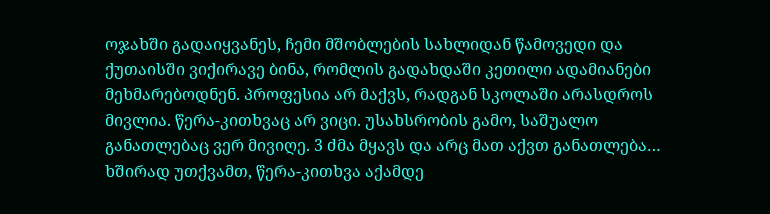ოჯახში გადაიყვანეს, ჩემი მშობლების სახლიდან წამოვედი და ქუთაისში ვიქირავე ბინა, რომლის გადახდაში კეთილი ადამიანები მეხმარებოდნენ. პროფესია არ მაქვს, რადგან სკოლაში არასდროს მივლია. წერა-კითხვაც არ ვიცი. უსახსრობის გამო, საშუალო განათლებაც ვერ მივიღე. 3 ძმა მყავს და არც მათ აქვთ განათლება… ხშირად უთქვამთ, წერა-კითხვა აქამდე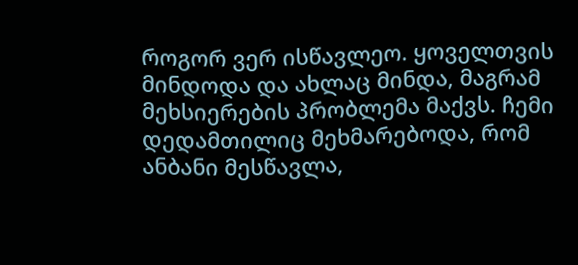როგორ ვერ ისწავლეო. ყოველთვის მინდოდა და ახლაც მინდა, მაგრამ მეხსიერების პრობლემა მაქვს. ჩემი დედამთილიც მეხმარებოდა, რომ ანბანი მესწავლა,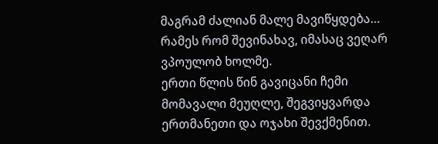მაგრამ ძალიან მალე მავიწყდება… რამეს რომ შევინახავ, იმასაც ვეღარ ვპოულობ ხოლმე.
ერთი წლის წინ გავიცანი ჩემი მომავალი მეუღლე, შეგვიყვარდა ერთმანეთი და ოჯახი შევქმენით.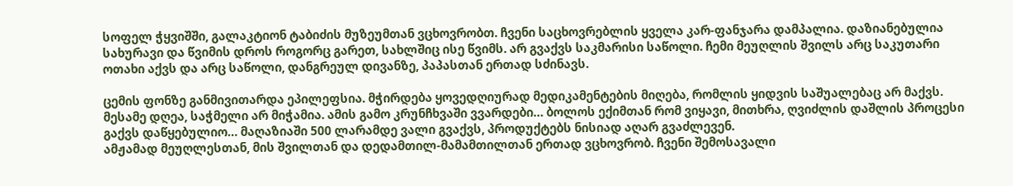სოფელ ჭყვიშში, გალაკტიონ ტაბიძის მუზეუმთან ვცხოვრობთ. ჩვენი საცხოვრებლის ყველა კარ-ფანჯარა დამპალია. დაზიანებულია სახურავი და წვიმის დროს როგორც გარეთ, სახლშიც ისე წვიმს. არ გვაქვს საკმარისი საწოლი. ჩემი მეუღლის შვილს არც საკუთარი ოთახი აქვს და არც საწოლი, დანგრეულ დივანზე, პაპასთან ერთად სძინავს.

ცემის ფონზე განმივითარდა ეპილეფსია. მჭირდება ყოვედღიურად მედიკამენტების მიღება, რომლის ყიდვის საშუალებაც არ მაქვს. მესამე დღეა, საჭმელი არ მიჭამია. ამის გამო კრუნჩხვაში ვვარდები… ბოლოს ექიმთან რომ ვიყავი, მითხრა, ღვიძლის დაშლის პროცესი გაქვს დაწყებულიო… მაღაზიაში 500 ლარამდე ვალი გვაქვს, პროდუქტებს ნისიად აღარ გვაძლევენ.
ამჟამად მეუღლესთან, მის შვილთან და დედამთილ-მამამთილთან ერთად ვცხოვრობ. ჩვენი შემოსავალი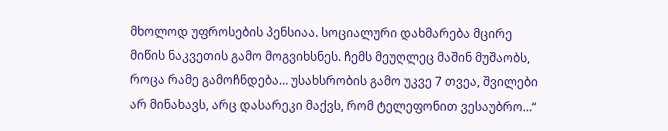მხოლოდ უფროსების პენსიაა. სოციალური დახმარება მცირე მიწის ნაკვეთის გამო მოგვიხსნეს. ჩემს მეუღლეც მაშინ მუშაობს, როცა რამე გამოჩნდება… უსახსრობის გამო უკვე 7 თვეა, შვილები არ მინახავს, არც დასარეკი მაქვს, რომ ტელეფონით ვესაუბრო…“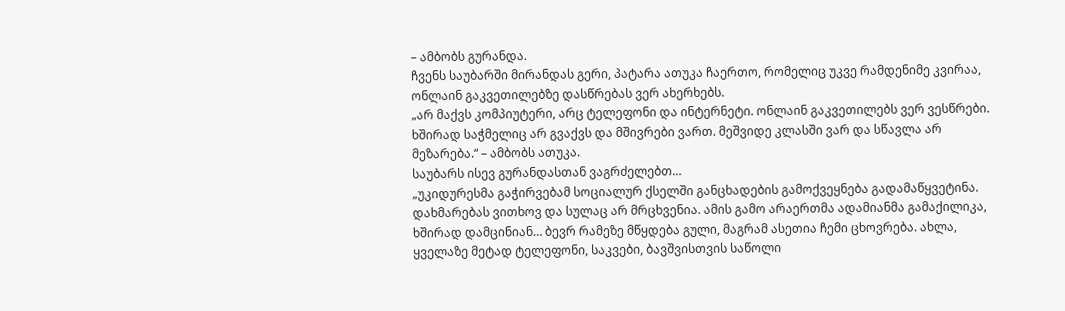– ამბობს გურანდა.
ჩვენს საუბარში მირანდას გერი, პატარა ათუკა ჩაერთო, რომელიც უკვე რამდენიმე კვირაა, ონლაინ გაკვეთილებზე დასწრებას ვერ ახერხებს.
„არ მაქვს კომპიუტერი, არც ტელეფონი და ინტერნეტი. ონლაინ გაკვეთილებს ვერ ვესწრები. ხშირად საჭმელიც არ გვაქვს და მშივრები ვართ. მეშვიდე კლასში ვარ და სწავლა არ მეზარება.“ – ამბობს ათუკა.
საუბარს ისევ გურანდასთან ვაგრძელებთ…
„უკიდურესმა გაჭირვებამ სოციალურ ქსელში განცხადების გამოქვეყნება გადამაწყვეტინა. დახმარებას ვითხოვ და სულაც არ მრცხვენია. ამის გამო არაერთმა ადამიანმა გამაქილიკა, ხშირად დამცინიან… ბევრ რამეზე მწყდება გული, მაგრამ ასეთია ჩემი ცხოვრება. ახლა, ყველაზე მეტად ტელეფონი, საკვები, ბავშვისთვის საწოლი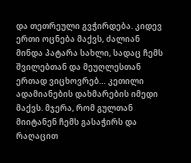და თეთრეული გვჭირდება. კიდევ ერთი ოცნება მაქვს, ძალიან მინდა პატარა სახლი, სადაც ჩემს შვილებთან და მეუღლესთან ერთად ვიცხოვრებ… კეთილი ადამიანების დახმარების იმედი მაქვს. მჯერა, რომ გულთან მიიტანენ ჩემს გასაჭირს და რაღაცით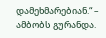დამეხმარებიან.“ – ამბობს გურანდა.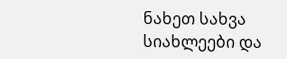ნახეთ სახვა სიახლეები და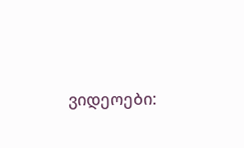ვიდეოები: